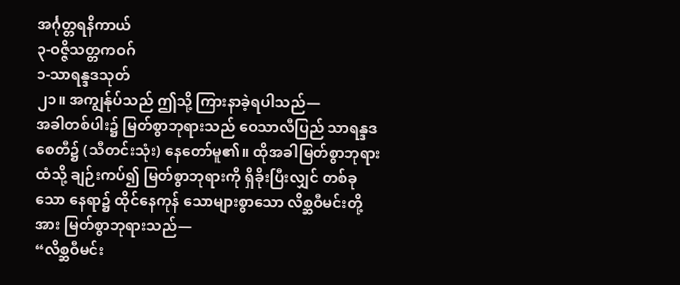အင်္ဂုတ္တရနိကာယ်
၃-ဝဇ္ဇိသတ္တကဝဂ်
၁-သာရန္ဒဒသုတ်
၂၁။ အကျွန်ုပ်သည် ဤသို့ ကြားနာခဲ့ရပါသည်—
အခါတစ်ပါး၌ မြတ်စွာဘုရားသည် ဝေသာလီပြည် သာရန္ဒဒစေတီ၌ (သီတင်းသုံး) နေတော်မူ၏။ ထိုအခါမြတ်စွာဘုရားထံသို့ ချဉ်းကပ်၍ မြတ်စွာဘုရားကို ရှိခိုးပြီးလျှင် တစ်ခုသော နေရာ၌ ထိုင်နေကုန် သောများစွာသော လိစ္ဆဝီမင်းတို့အား မြတ်စွာဘုရားသည်—
“လိစ္ဆဝီမင်း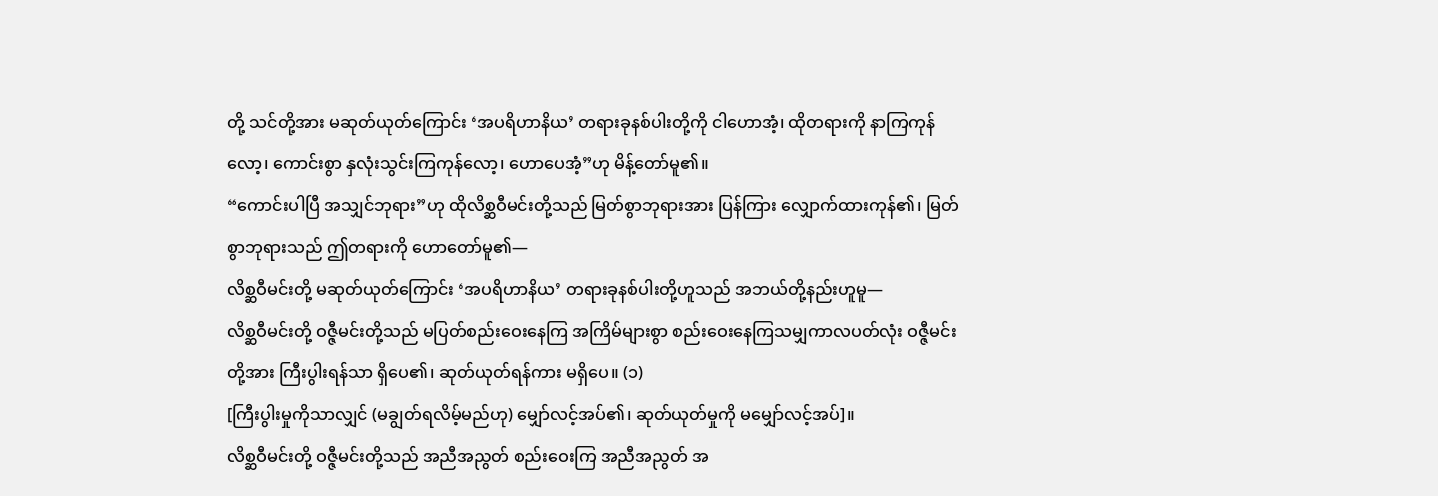တို့ သင်တို့အား မဆုတ်ယုတ်ကြောင်း ‘အပရိဟာနိယ’ တရားခုနစ်ပါးတို့ကို ငါဟောအံ့၊ ထိုတရားကို နာကြကုန်လော့၊ ကောင်းစွာ နှလုံးသွင်းကြကုန်လော့၊ ဟောပေအံ့”ဟု မိန့်တော်မူ၏။
“ကောင်းပါပြီ အသျှင်ဘုရား”ဟု ထိုလိစ္ဆဝီမင်းတို့သည် မြတ်စွာဘုရားအား ပြန်ကြား လျှောက်ထားကုန်၏၊ မြတ်စွာဘုရားသည် ဤတရားကို ဟောတော်မူ၏—
လိစ္ဆဝီမင်းတို့ မဆုတ်ယုတ်ကြောင်း ‘အပရိဟာနိယ’ တရားခုနစ်ပါးတို့ဟူသည် အဘယ်တို့နည်းဟူမူ—
လိစ္ဆဝီမင်းတို့ ဝဇ္ဇီမင်းတို့သည် မပြတ်စည်းဝေးနေကြ အကြိမ်များစွာ စည်းဝေးနေကြသမျှကာလပတ်လုံး ဝဇ္ဇီမင်းတို့အား ကြီးပွါးရန်သာ ရှိပေ၏၊ ဆုတ်ယုတ်ရန်ကား မရှိပေ။ (၁)
[ကြီးပွါးမှုကိုသာလျှင် (မချွတ်ရလိမ့်မည်ဟု) မျှော်လင့်အပ်၏၊ ဆုတ်ယုတ်မှုကို မမျှော်လင့်အပ်]။
လိစ္ဆဝီမင်းတို့ ဝဇ္ဇီမင်းတို့သည် အညီအညွတ် စည်းဝေးကြ အညီအညွတ် အ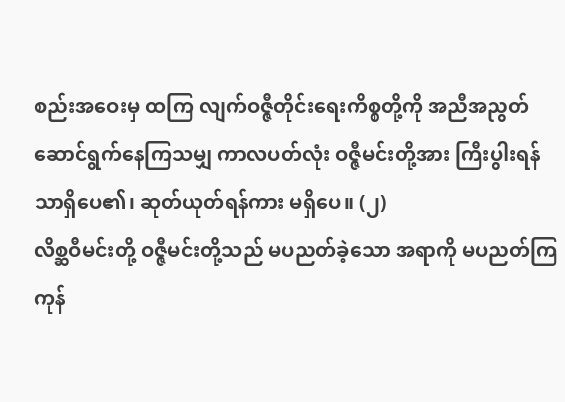စည်းအဝေးမှ ထကြ လျက်ဝဇ္ဇီတိုင်းရေးကိစ္စတို့ကို အညီအညွတ်ဆောင်ရွက်နေကြသမျှ ကာလပတ်လုံး ဝဇ္ဇီမင်းတို့အား ကြီးပွါးရန်သာရှိပေ၏၊ ဆုတ်ယုတ်ရန်ကား မရှိပေ။ (၂)
လိစ္ဆဝီမင်းတို့ ဝဇ္ဇီမင်းတို့သည် မပညတ်ခဲ့သော အရာကို မပညတ်ကြကုန်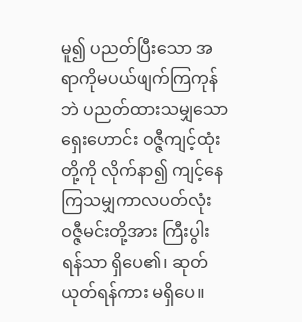မူ၍ ပညတ်ပြီးသော အရာကိုမပယ်ဖျက်ကြကုန်ဘဲ ပညတ်ထားသမျှသော ရှေးဟောင်း ဝဇ္ဇီကျင့်ထုံးတို့ကို လိုက်နာ၍ ကျင့်နေ ကြသမျှကာလပတ်လုံး ဝဇ္ဇီမင်းတို့အား ကြီးပွါးရန်သာ ရှိပေ၏၊ ဆုတ်ယုတ်ရန်ကား မရှိပေ။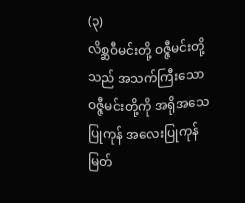(၃)
လိစ္ဆဝီမင်းတို့ ဝဇ္ဇီမင်းတို့သည် အသက်ကြီးသော ဝဇ္ဇီမင်းတို့ကို အရိုအသေပြုကုန် အလေးပြုကုန်မြတ်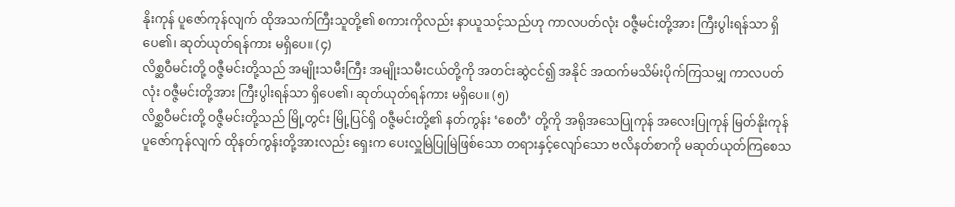နိုးကုန် ပူဇော်ကုန်လျက် ထိုအသက်ကြီးသူတို့၏ စကားကိုလည်း နာယူသင့်သည်ဟု ကာလပတ်လုံး ဝဇ္ဇီမင်းတို့အား ကြီးပွါးရန်သာ ရှိပေ၏၊ ဆုတ်ယုတ်ရန်ကား မရှိပေ။ (၄)
လိစ္ဆဝီမင်းတို့ ဝဇ္ဇီမင်းတို့သည် အမျိုးသမီးကြီး အမျိုးသမီးငယ်တို့ကို အတင်းဆွဲငင်၍ အနိုင် အထက်မသိမ်းပိုက်ကြသမျှ ကာလပတ်လုံး ဝဇ္ဇီမင်းတို့အား ကြီးပွါးရန်သာ ရှိပေ၏၊ ဆုတ်ယုတ်ရန်ကား မရှိပေ။ (၅)
လိစ္ဆဝီမင်းတို့ ဝဇ္ဇီမင်းတို့သည် မြို့တွင်း မြို့ပြင်ရှိ ဝဇ္ဇီမင်းတို့၏ နတ်ကွန်း ‘စေတီ’ တို့ကို အရိုအသေပြုကုန် အလေးပြုကုန် မြတ်နိုးကုန် ပူဇော်ကုန်လျက် ထိုနတ်ကွန်းတို့အားလည်း ရှေးက ပေးလှူမြဲပြုမြဲဖြစ်သော တရားနှင့်လျော်သော ဗလိနတ်စာကို မဆုတ်ယုတ်ကြစေသ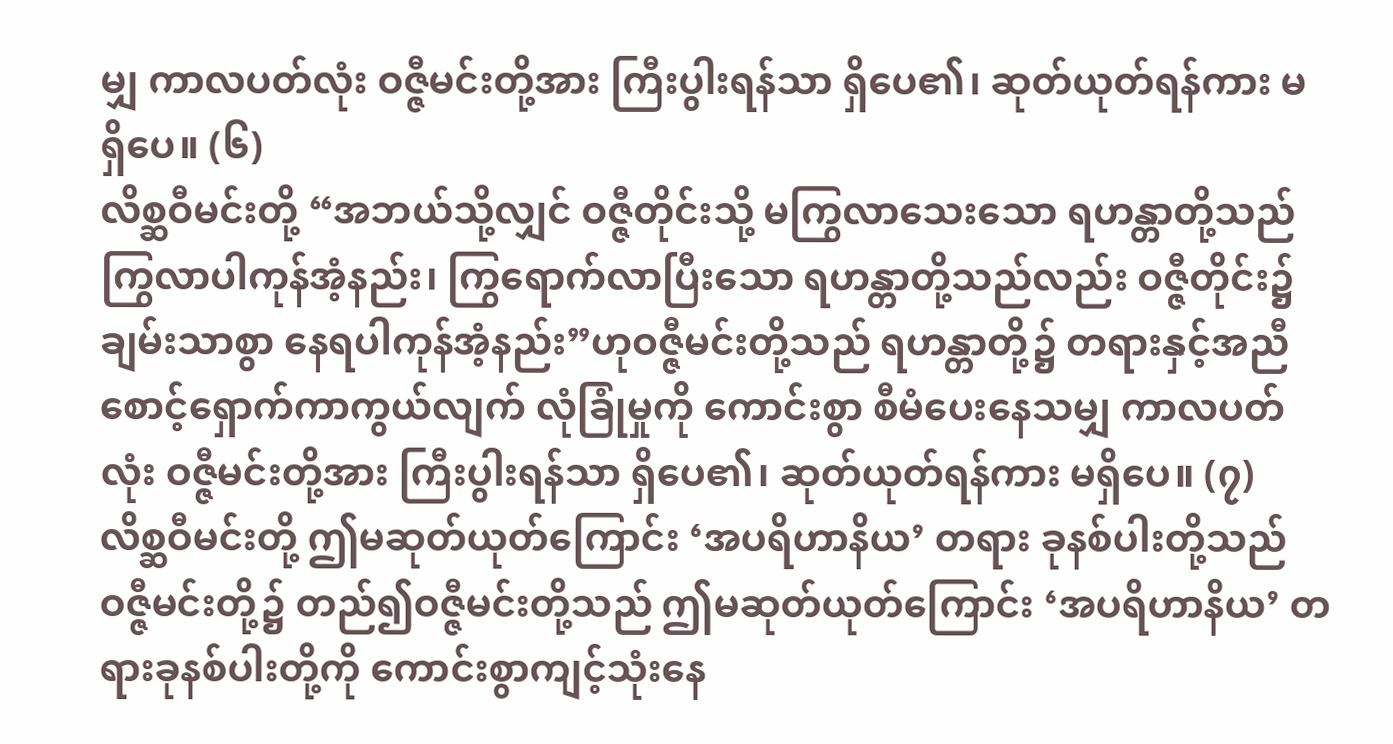မျှ ကာလပတ်လုံး ဝဇ္ဇီမင်းတို့အား ကြီးပွါးရန်သာ ရှိပေ၏၊ ဆုတ်ယုတ်ရန်ကား မရှိပေ။ (၆)
လိစ္ဆဝီမင်းတို့ “အဘယ်သို့လျှင် ဝဇ္ဇီတိုင်းသို့ မကြွလာသေးသော ရဟန္တာတို့သည် ကြွလာပါကုန်အံ့နည်း၊ ကြွရောက်လာပြီးသော ရဟန္တာတို့သည်လည်း ဝဇ္ဇီတိုင်း၌ ချမ်းသာစွာ နေရပါကုန်အံ့နည်း”ဟုဝဇ္ဇီမင်းတို့သည် ရဟန္တာတို့၌ တရားနှင့်အညီစောင့်ရှောက်ကာကွယ်လျက် လုံခြုံမှုကို ကောင်းစွာ စီမံပေးနေသမျှ ကာလပတ်လုံး ဝဇ္ဇီမင်းတို့အား ကြီးပွါးရန်သာ ရှိပေ၏၊ ဆုတ်ယုတ်ရန်ကား မရှိပေ။ (၇)
လိစ္ဆဝီမင်းတို့ ဤမဆုတ်ယုတ်ကြောင်း ‘အပရိဟာနိယ’ တရား ခုနစ်ပါးတို့သည် ဝဇ္ဇီမင်းတို့၌ တည်၍ဝဇ္ဇီမင်းတို့သည် ဤမဆုတ်ယုတ်ကြောင်း ‘အပရိဟာနိယ’ တရားခုနစ်ပါးတို့ကို ကောင်းစွာကျင့်သုံးနေ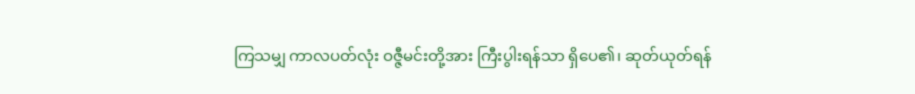ကြသမျှ ကာလပတ်လုံး ဝဇ္ဇီမင်းတို့အား ကြီးပွါးရန်သာ ရှိပေ၏၊ ဆုတ်ယုတ်ရန်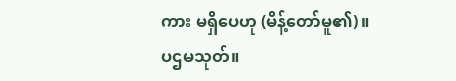ကား မရှိပေဟု (မိန့်တော်မူ၏)။
ပဌမသုတ်။